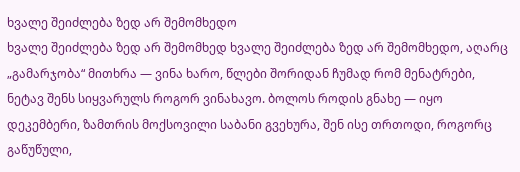ხვალე შეიძლება ზედ არ შემომხედო
ხვალე შეიძლება ზედ არ შემომხედ ხვალე შეიძლება ზედ არ შემომხედო, აღარც „გამარჯობა“ მითხრა — ვინა ხარო, წლები შორიდან ჩუმად რომ მენატრები, ნეტავ შენს სიყვარულს როგორ ვინახავო. ბოლოს როდის გნახე — იყო დეკემბერი, ზამთრის მოქსოვილი საბანი გვეხურა, შენ ისე თრთოდი, როგორც გაწუწული,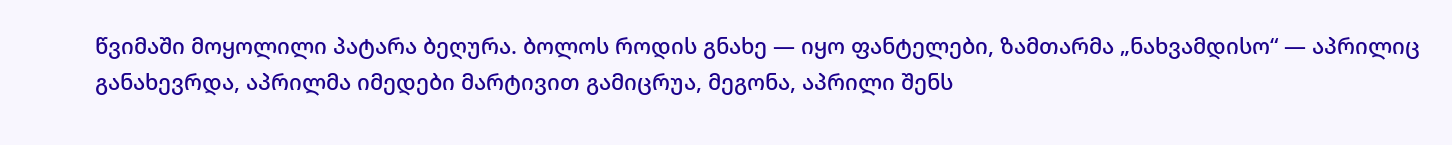წვიმაში მოყოლილი პატარა ბეღურა. ბოლოს როდის გნახე — იყო ფანტელები, ზამთარმა „ნახვამდისო“ — აპრილიც განახევრდა, აპრილმა იმედები მარტივით გამიცრუა, მეგონა, აპრილი შენს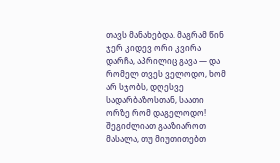თავს მანახებდა. მაგრამ წინ ჯერ კიდევ ორი კვირა დარჩა, აპრილიც გავა — და რომელ თვეს ველოდო, ხომ არ სჯობს, დღესვე სადარბაზოსთან, საათი ორზე რომ დაგელოდო!
შეგიძლიათ გააზიაროთ მასალა, თუ მიუთითებთ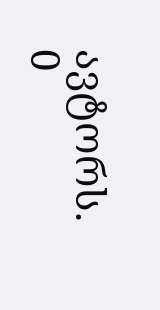ავტორს.
0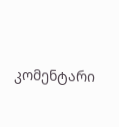კომენტარი